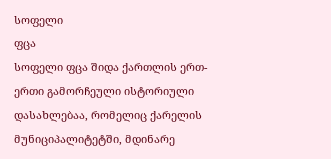სოფელი
ფცა
სოფელი ფცა შიდა ქართლის ერთ-ერთი გამორჩეული ისტორიული დასახლებაა, რომელიც ქარელის მუნიციპალიტეტში, მდინარე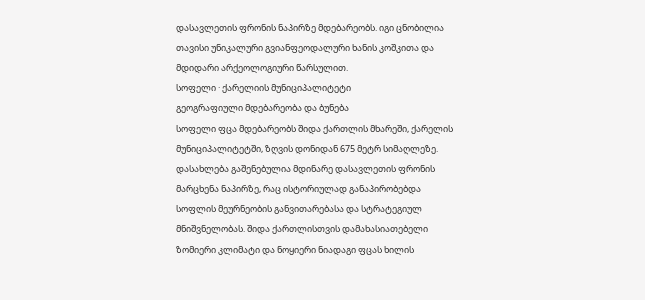დასავლეთის ფრონის ნაპირზე მდებარეობს. იგი ცნობილია თავისი უნიკალური გვიანფეოდალური ხანის კოშკითა და მდიდარი არქეოლოგიური წარსულით.
სოფელი · ქარელიის მუნიციპალიტეტი
გეოგრაფიული მდებარეობა და ბუნება
სოფელი ფცა მდებარეობს შიდა ქართლის მხარეში, ქარელის მუნიციპალიტეტში, ზღვის დონიდან 675 მეტრ სიმაღლეზე. დასახლება გაშენებულია მდინარე დასავლეთის ფრონის მარცხენა ნაპირზე, რაც ისტორიულად განაპირობებდა სოფლის მეურნეობის განვითარებასა და სტრატეგიულ მნიშვნელობას. შიდა ქართლისთვის დამახასიათებელი ზომიერი კლიმატი და ნოყიერი ნიადაგი ფცას ხილის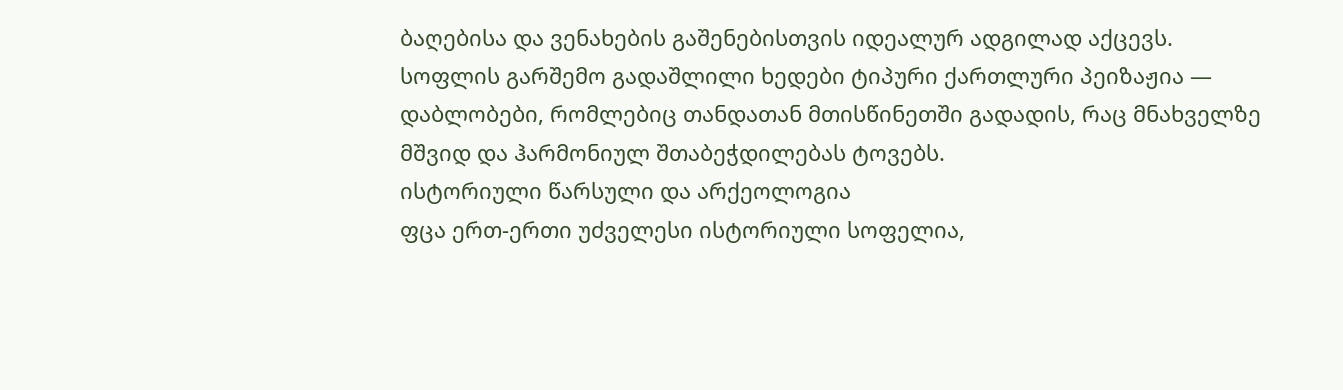ბაღებისა და ვენახების გაშენებისთვის იდეალურ ადგილად აქცევს. სოფლის გარშემო გადაშლილი ხედები ტიპური ქართლური პეიზაჟია — დაბლობები, რომლებიც თანდათან მთისწინეთში გადადის, რაც მნახველზე მშვიდ და ჰარმონიულ შთაბეჭდილებას ტოვებს.
ისტორიული წარსული და არქეოლოგია
ფცა ერთ-ერთი უძველესი ისტორიული სოფელია,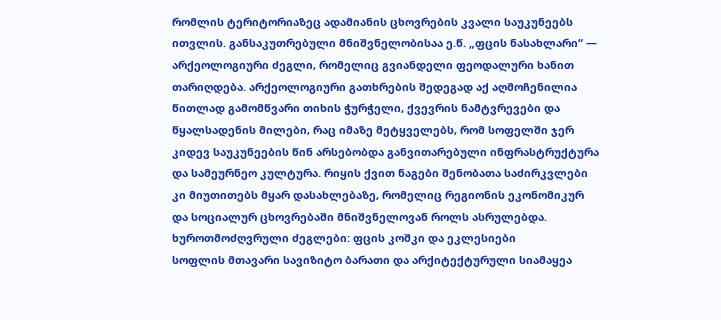რომლის ტერიტორიაზეც ადამიანის ცხოვრების კვალი საუკუნეებს ითვლის. განსაკუთრებული მნიშვნელობისაა ე.წ. „ფცის ნასახლარი“ — არქეოლოგიური ძეგლი, რომელიც გვიანდელი ფეოდალური ხანით თარიღდება. არქეოლოგიური გათხრების შედეგად აქ აღმოჩენილია წითლად გამომწვარი თიხის ჭურჭელი, ქვევრის ნამტვრევები და წყალსადენის მილები, რაც იმაზე მეტყველებს, რომ სოფელში ჯერ კიდევ საუკუნეების წინ არსებობდა განვითარებული ინფრასტრუქტურა და სამეურნეო კულტურა. რიყის ქვით ნაგები შენობათა საძირკვლები კი მიუთითებს მყარ დასახლებაზე, რომელიც რეგიონის ეკონომიკურ და სოციალურ ცხოვრებაში მნიშვნელოვან როლს ასრულებდა.
ხუროთმოძღვრული ძეგლები: ფცის კოშკი და ეკლესიები
სოფლის მთავარი სავიზიტო ბარათი და არქიტექტურული სიამაყეა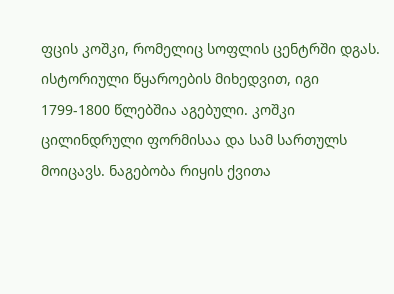ფცის კოშკი, რომელიც სოფლის ცენტრში დგას. ისტორიული წყაროების მიხედვით, იგი 1799-1800 წლებშია აგებული. კოშკი ცილინდრული ფორმისაა და სამ სართულს მოიცავს. ნაგებობა რიყის ქვითა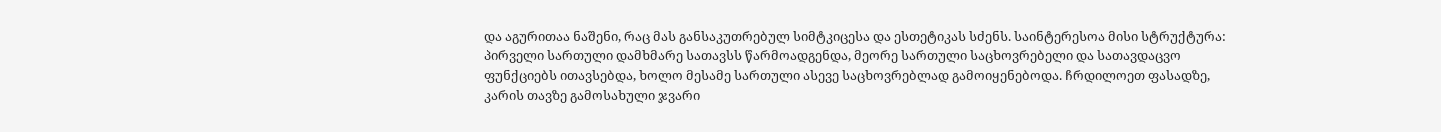და აგურითაა ნაშენი, რაც მას განსაკუთრებულ სიმტკიცესა და ესთეტიკას სძენს. საინტერესოა მისი სტრუქტურა: პირველი სართული დამხმარე სათავსს წარმოადგენდა, მეორე სართული საცხოვრებელი და სათავდაცვო ფუნქციებს ითავსებდა, ხოლო მესამე სართული ასევე საცხოვრებლად გამოიყენებოდა. ჩრდილოეთ ფასადზე, კარის თავზე გამოსახული ჯვარი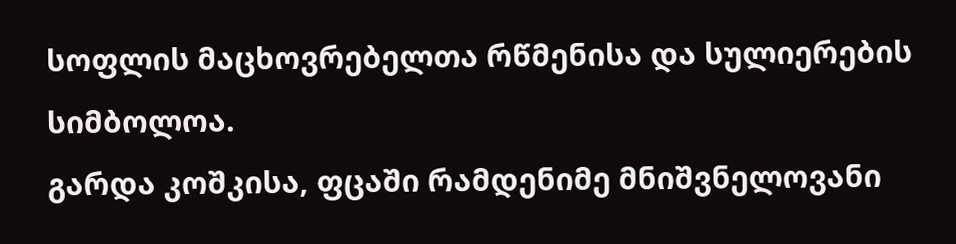სოფლის მაცხოვრებელთა რწმენისა და სულიერების სიმბოლოა.
გარდა კოშკისა, ფცაში რამდენიმე მნიშვნელოვანი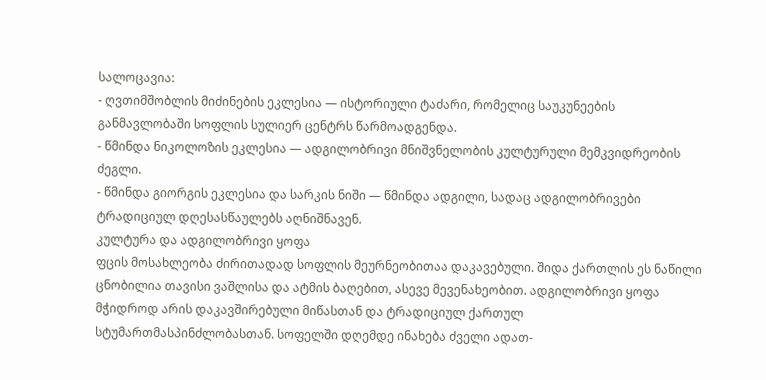სალოცავია:
- ღვთიმშობლის მიძინების ეკლესია — ისტორიული ტაძარი, რომელიც საუკუნეების განმავლობაში სოფლის სულიერ ცენტრს წარმოადგენდა.
- წმინდა ნიკოლოზის ეკლესია — ადგილობრივი მნიშვნელობის კულტურული მემკვიდრეობის ძეგლი.
- წმინდა გიორგის ეკლესია და სარკის ნიში — წმინდა ადგილი, სადაც ადგილობრივები ტრადიციულ დღესასწაულებს აღნიშნავენ.
კულტურა და ადგილობრივი ყოფა
ფცის მოსახლეობა ძირითადად სოფლის მეურნეობითაა დაკავებული. შიდა ქართლის ეს ნაწილი ცნობილია თავისი ვაშლისა და ატმის ბაღებით, ასევე მევენახეობით. ადგილობრივი ყოფა მჭიდროდ არის დაკავშირებული მიწასთან და ტრადიციულ ქართულ სტუმართმასპინძლობასთან. სოფელში დღემდე ინახება ძველი ადათ-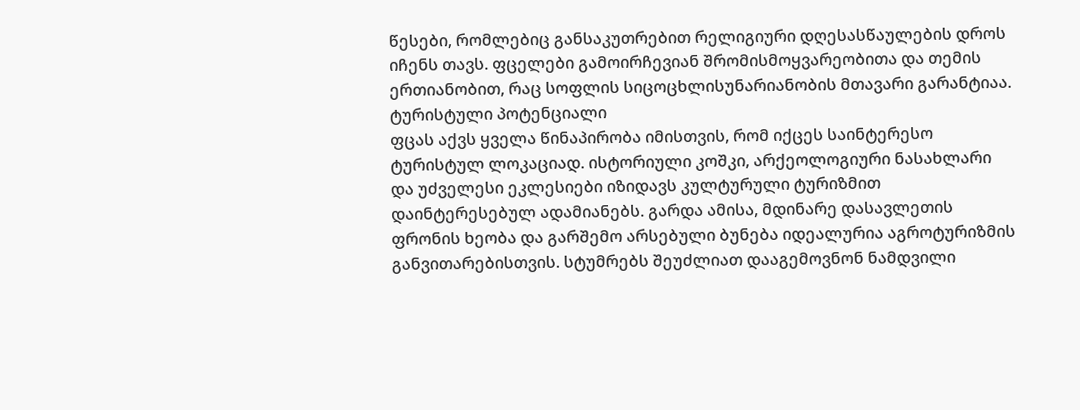წესები, რომლებიც განსაკუთრებით რელიგიური დღესასწაულების დროს იჩენს თავს. ფცელები გამოირჩევიან შრომისმოყვარეობითა და თემის ერთიანობით, რაც სოფლის სიცოცხლისუნარიანობის მთავარი გარანტიაა.
ტურისტული პოტენციალი
ფცას აქვს ყველა წინაპირობა იმისთვის, რომ იქცეს საინტერესო ტურისტულ ლოკაციად. ისტორიული კოშკი, არქეოლოგიური ნასახლარი და უძველესი ეკლესიები იზიდავს კულტურული ტურიზმით დაინტერესებულ ადამიანებს. გარდა ამისა, მდინარე დასავლეთის ფრონის ხეობა და გარშემო არსებული ბუნება იდეალურია აგროტურიზმის განვითარებისთვის. სტუმრებს შეუძლიათ დააგემოვნონ ნამდვილი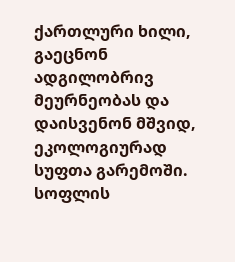ქართლური ხილი, გაეცნონ ადგილობრივ მეურნეობას და დაისვენონ მშვიდ, ეკოლოგიურად სუფთა გარემოში. სოფლის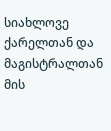სიახლოვე ქარელთან და მაგისტრალთან მის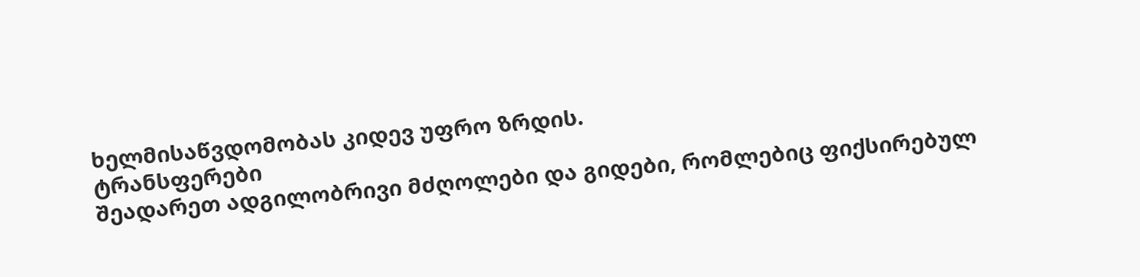ხელმისაწვდომობას კიდევ უფრო ზრდის.
ტრანსფერები
შეადარეთ ადგილობრივი მძღოლები და გიდები, რომლებიც ფიქსირებულ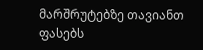მარშრუტებზე თავიანთ ფასებს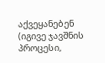აქვეყანებენ (იგივე ჯავშნის პროცესი,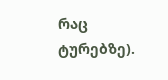რაც ტურებზე).